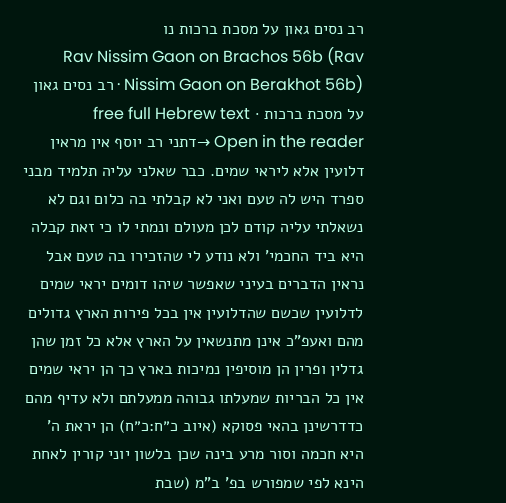רב נסים גאון על מסכת ברכות נו
Rav Nissim Gaon on Brachos 56b (Rav Nissim Gaon on Berakhot 56b) · רב נסים גאון על מסכת ברכות · free full Hebrew text
Open in the reader →דתני רב יוסף אין מראין דלועין אלא ליראי שמים. כבר שאלני עליה תלמיד מבני ספרד היש לה טעם ואני לא קבלתי בה כלום וגם לא נשאלתי עליה קודם לכן מעולם ונמתי לו כי זאת קבלה היא ביד החכמי' ולא נודע לי שהזכירו בה טעם אבל נראין הדברים בעיני שאפשר שיהו דומים יראי שמים לדלועין שכשם שהדלועין אין בכל פירות הארץ גדולים מהם ואעפ"כ אינן מתנשאין על הארץ אלא כל זמן שהן גדלין ופרין הן מוסיפין נמיכות בארץ כך הן יראי שמים אין כל הבריות שמעלתו גבוהה ממעלתם ולא עדיף מהם כדדרשינן בהאי פסוקא (איוב כ״ח:כ״ח) הן יראת ה' היא חכמה וסור מרע בינה שכן בלשון יוני קורין לאחת הינא לפי שמפורש בפ' ב"מ (שבת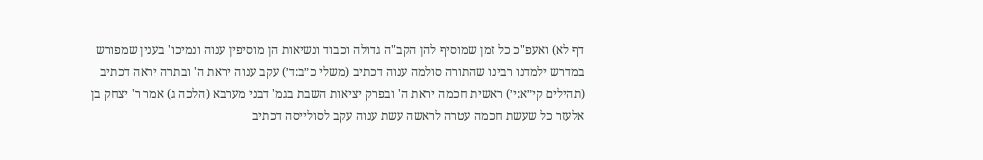דף לא) ואעפ"כ כל זמן שמוסיף להן הקב"ה גדולה וכבוד ונשיאות הן מוסיפין ענוה ונמיכו' בענין שמפורש במדרש ילמדנו רבינו שהתורה סולמה ענוה דכתיב (משלי כ״ב:ד׳) עקב ענוה יראת ה' ובתרה יראה דכתיב (תהילים קי״א:י׳) ראשית חכמה יראת ה' ובפרק יציאות השבת בגמ' דבני מערבא (הלכה ג) אמר ר' יצחק בן אלעזר כל שעשת חכמה עטרה לראשה עשת ענוה עקב לסולייסה דכתיב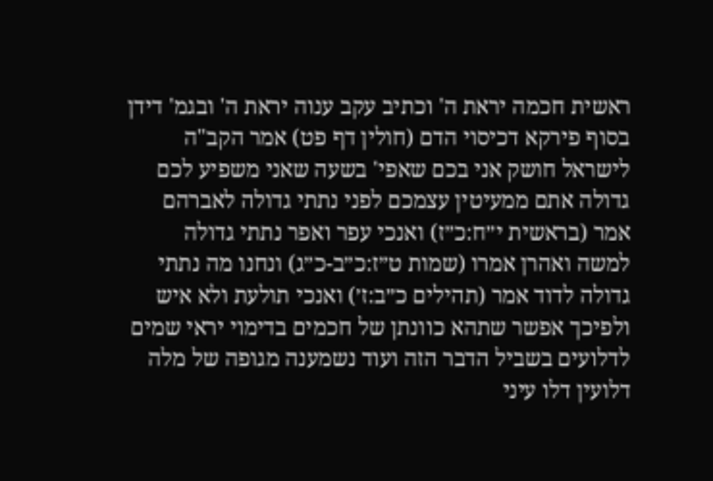ראשית חכמה יראת ה' וכתיב עקב ענוה יראת ה' ובגמ' דידן בסוף פירקא דכיסוי הדם (חולין דף פט) אמר הקב"ה לישראל חושק אני בכם שאפי' בשעה שאני משפיע לכם גדולה אתם ממעיטין עצמכם לפני נתתי גדולה לאברהם אמר (בראשית י״ח:כ״ז) ואנכי עפר ואפר נתתי גדולה למשה ואהרן אמרו (שמות ט״ז:כ״ב-כ״ג) ונחנו מה נתתי גדולה לדוד אמר (תהילים כ״ב:ז׳) ואנכי תולעת ולא איש ולפיכך אפשר שתהא כוונתן של חכמים בדימוי יראי שמים לדלועים בשביל הדבר הזה ועוד נשמענה מגופה של מלה דלועין דלו עיני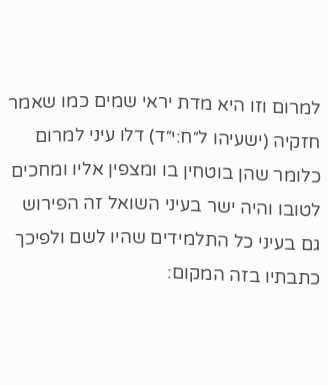למרום וזו היא מדת יראי שמים כמו שאמר חזקיה (ישעיהו ל״ח:י״ד) דלו עיני למרום כלומר שהן בוטחין בו ומצפין אליו ומחכים לטובו והיה ישר בעיני השואל זה הפירוש גם בעיני כל התלמידים שהיו לשם ולפיכך כתבתיו בזה המקום: